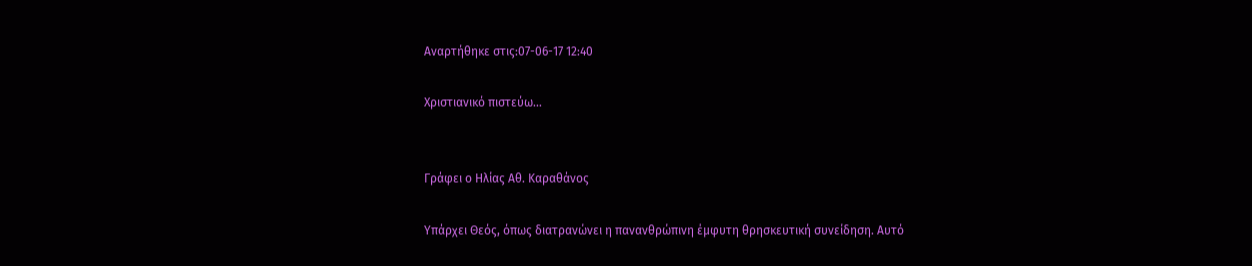Αναρτήθηκε στις:07-06-17 12:40

Χριστιανικό πιστεύω…


Γράφει ο Ηλίας Αθ. Καραθάνος

Υπάρχει Θεός, όπως διατρανώνει η πανανθρώπινη έμφυτη θρησκευτική συνείδηση. Αυτό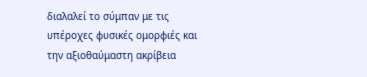διαλαλεί το σύμπαν με τις υπέροχες φυσικές ομορφιές και την αξιοθαύμαστη ακρίβεια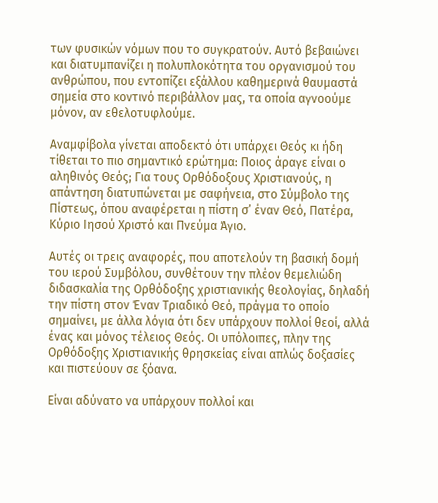των φυσικών νόμων που το συγκρατούν. Αυτό βεβαιώνει και διατυμπανίζει η πολυπλοκότητα του οργανισμού του ανθρώπου, που εντοπίζει εξάλλου καθημερινά θαυμαστά σημεία στο κοντινό περιβάλλον μας, τα οποία αγνοούμε μόνον, αν εθελοτυφλούμε.

Αναμφίβολα γίνεται αποδεκτό ότι υπάρχει Θεός κι ήδη τίθεται το πιο σημαντικό ερώτημα: Ποιος άραγε είναι ο αληθινός Θεός; Για τους Ορθόδοξους Χριστιανούς, η απάντηση διατυπώνεται με σαφήνεια, στο Σύμβολο της Πίστεως, όπου αναφέρεται η πίστη σ’ έναν Θεό, Πατέρα, Κύριο Ιησού Χριστό και Πνεύμα Άγιο.

Αυτές οι τρεις αναφορές, που αποτελούν τη βασική δομή του ιερού Συμβόλου, συνθέτουν την πλέον θεμελιώδη διδασκαλία της Ορθόδοξης χριστιανικής θεολογίας, δηλαδή την πίστη στον Έναν Τριαδικό Θεό, πράγμα το οποίο σημαίνει, με άλλα λόγια ότι δεν υπάρχουν πολλοί θεοί, αλλά ένας και μόνος τέλειος Θεός. Οι υπόλοιπες, πλην της Ορθόδοξης Χριστιανικής θρησκείας είναι απλώς δοξασίες και πιστεύουν σε ξόανα.

Είναι αδύνατο να υπάρχουν πολλοί και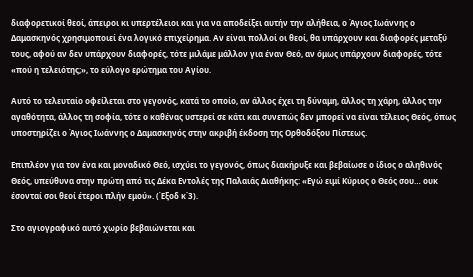διαφορετικοί θεοί, άπειροι κι υπερτέλειοι και για να αποδείξει αυτήν την αλήθεια, ο Άγιος Ιωάννης ο Δαμασκηνός χρησιμοποιεί ένα λογικό επιχείρημα. Αν είναι πολλοί οι θεοί, θα υπάρχουν και διαφορές μεταξύ τους, αφού αν δεν υπάρχουν διαφορές, τότε μιλάμε μάλλον για έναν Θεό, αν όμως υπάρχουν διαφορές, τότε «πού η τελειότης;», το εύλογο ερώτημα του Αγίου.

Αυτό το τελευταίο οφείλεται στο γεγονός, κατά το οποίο, αν άλλος έχει τη δύναμη, άλλος τη χάρη, άλλος την αγαθότητα, άλλος τη σοφία, τότε ο καθένας υστερεί σε κάτι και συνεπώς δεν μπορεί να είναι τέλειος Θεός, όπως υποστηρίζει ο Άγιος Ιωάννης ο Δαμασκηνός στην ακριβή έκδοση της Ορθοδόξου Πίστεως.

Επιπλέον για τον ένα και μοναδικό Θεό, ισχύει το γεγονός, όπως διακήρυξε και βεβαίωσε ο ίδιος ο αληθινός Θεός, υπεύθυνα στην πρώτη από τις Δέκα Εντολές της Παλαιάς Διαθήκης: «Εγώ ειμί Κύριος ο Θεός σου… ουκ έσονταί σοι θεοί έτεροι πλήν εμού». (Έξοδ κ΄3).

Στο αγιογραφικό αυτό χωρίο βεβαιώνεται και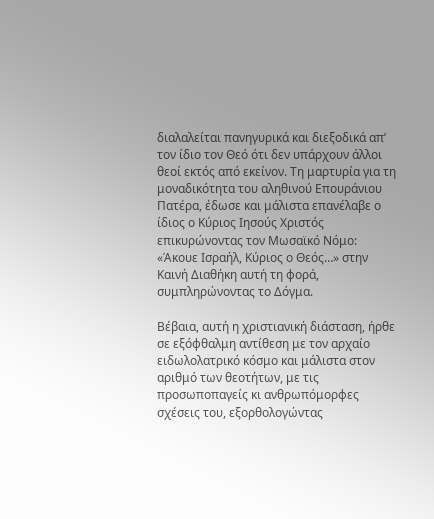διαλαλείται πανηγυρικά και διεξοδικά απ’ τον ίδιο τον Θεό ότι δεν υπάρχουν άλλοι θεοί εκτός από εκείνον. Τη μαρτυρία για τη μοναδικότητα του αληθινού Επουράνιου Πατέρα, έδωσε και μάλιστα επανέλαβε ο ίδιος ο Κύριος Ιησούς Χριστός επικυρώνοντας τον Μωσαϊκό Νόμο: «Άκουε Ισραήλ, Κύριος ο Θεός…» στην Καινή Διαθήκη αυτή τη φορά, συμπληρώνοντας το Δόγμα.

Βέβαια, αυτή η χριστιανική διάσταση, ήρθε σε εξόφθαλμη αντίθεση με τον αρχαίο ειδωλολατρικό κόσμο και μάλιστα στον αριθμό των θεοτήτων, με τις προσωποπαγείς κι ανθρωπόμορφες σχέσεις του, εξορθολογώντας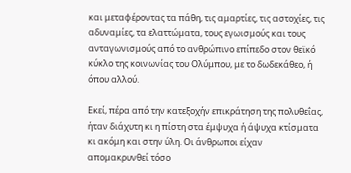και μεταφέροντας τα πάθη, τις αμαρτίες, τις αστοχίες, τις αδυναμίες, τα ελαττώματα, τους εγωισμούς και τους ανταγωνισμούς από το ανθρώπινο επίπεδο στον θεϊκό κύκλο της κοινωνίας του Ολύμπου, με το δωδεκάθεο, ή όπου αλλού.

Εκεί, πέρα από την κατεξοχήν επικράτηση της πολυθεΐας, ήταν διάχυτη κι η πίστη στα έμψυχα ή άψυχα κτίσματα κι ακόμη και στην ύλη. Οι άνθρωποι είχαν απομακρυνθεί τόσο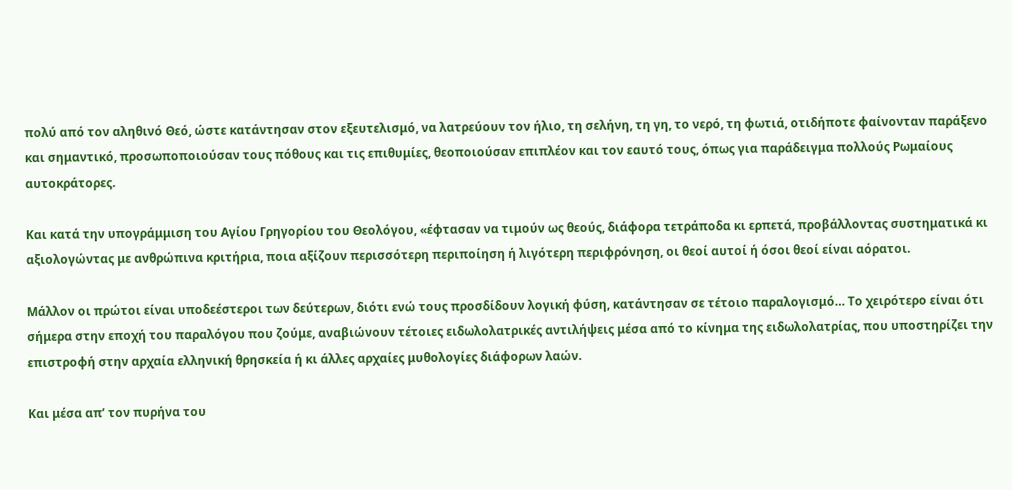πολύ από τον αληθινό Θεό, ώστε κατάντησαν στον εξευτελισμό, να λατρεύουν τον ήλιο, τη σελήνη, τη γη, το νερό, τη φωτιά, οτιδήποτε φαίνονταν παράξενο και σημαντικό, προσωποποιούσαν τους πόθους και τις επιθυμίες, θεοποιούσαν επιπλέον και τον εαυτό τους, όπως για παράδειγμα πολλούς Ρωμαίους αυτοκράτορες.

Και κατά την υπογράμμιση του Αγίου Γρηγορίου του Θεολόγου, «έφτασαν να τιμούν ως θεούς, διάφορα τετράποδα κι ερπετά, προβάλλοντας συστηματικά κι αξιολογώντας με ανθρώπινα κριτήρια, ποια αξίζουν περισσότερη περιποίηση ή λιγότερη περιφρόνηση, οι θεοί αυτοί ή όσοι θεοί είναι αόρατοι.

Μάλλον οι πρώτοι είναι υποδεέστεροι των δεύτερων, διότι ενώ τους προσδίδουν λογική φύση, κατάντησαν σε τέτοιο παραλογισμό… Το χειρότερο είναι ότι σήμερα στην εποχή του παραλόγου που ζούμε, αναβιώνουν τέτοιες ειδωλολατρικές αντιλήψεις μέσα από το κίνημα της ειδωλολατρίας, που υποστηρίζει την επιστροφή στην αρχαία ελληνική θρησκεία ή κι άλλες αρχαίες μυθολογίες διάφορων λαών.

Και μέσα απ’ τον πυρήνα του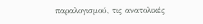παραλογισμού, τις ανατολικές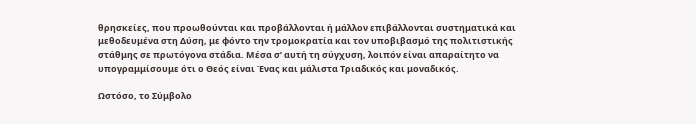θρησκείες, που προωθούνται και προβάλλονται ή μάλλον επιβάλλονται συστηματικά και μεθοδευμένα στη Δύση, με φόντο την τρομοκρατία και τον υποβιβασμό της πολιτιστικής στάθμης σε πρωτόγονα στάδια. Μέσα σ’ αυτή τη σύγχυση, λοιπόν είναι απαραίτητο να υπογραμμίσουμε ότι ο Θεός είναι Ένας και μάλιστα Τριαδικός και μοναδικός.

Ωστόσο, το Σύμβολο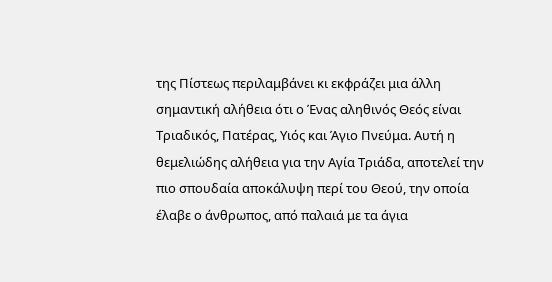της Πίστεως περιλαμβάνει κι εκφράζει μια άλλη σημαντική αλήθεια ότι ο Ένας αληθινός Θεός είναι Τριαδικός, Πατέρας, Υιός και Άγιο Πνεύμα. Αυτή η θεμελιώδης αλήθεια για την Αγία Τριάδα, αποτελεί την πιο σπουδαία αποκάλυψη περί του Θεού, την οποία έλαβε ο άνθρωπος, από παλαιά με τα άγια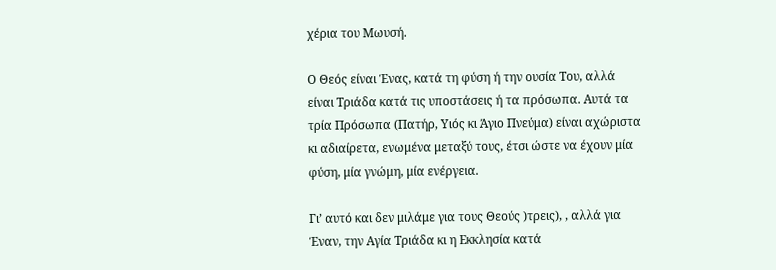χέρια του Μωυσή.

Ο Θεός είναι Ένας, κατά τη φύση ή την ουσία Του, αλλά είναι Τριάδα κατά τις υποστάσεις ή τα πρόσωπα. Αυτά τα τρία Πρόσωπα (Πατήρ, Υιός κι Άγιο Πνεύμα) είναι αχώριστα κι αδιαίρετα, ενωμένα μεταξύ τους, έτσι ώστε να έχουν μία φύση, μία γνώμη, μία ενέργεια.

Γι’ αυτό και δεν μιλάμε για τους Θεούς )τρεις), , αλλά για Έναν, την Αγία Τριάδα κι η Εκκλησία κατά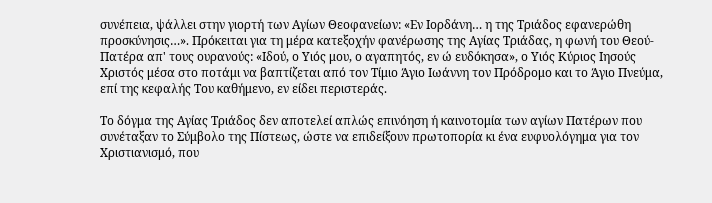συνέπεια, ψάλλει στην γιορτή των Αγίων Θεοφανείων: «Εν Ιορδάνη… η της Τριάδος εφανερώθη προσκύνησις…». Πρόκειται για τη μέρα κατεξοχήν φανέρωσης της Αγίας Τριάδας, η φωνή του Θεού-Πατέρα απ' τους ουρανούς: «Ιδού, ο Υιός μου, ο αγαπητός, εν ώ ευδόκησα», ο Υιός Κύριος Ιησούς Χριστός μέσα στο ποτάμι να βαπτίζεται από τον Τίμιο Άγιο Ιωάννη τον Πρόδρομο και το Άγιο Πνεύμα, επί της κεφαλής Του καθήμενο, εν είδει περιστεράς.

Το δόγμα της Αγίας Τριάδος δεν αποτελεί απλώς επινόηση ή καινοτομία των αγίων Πατέρων που συνέταξαν το Σύμβολο της Πίστεως, ώστε να επιδείξουν πρωτοπορία κι ένα ευφυολόγημα για τον Χριστιανισμό, που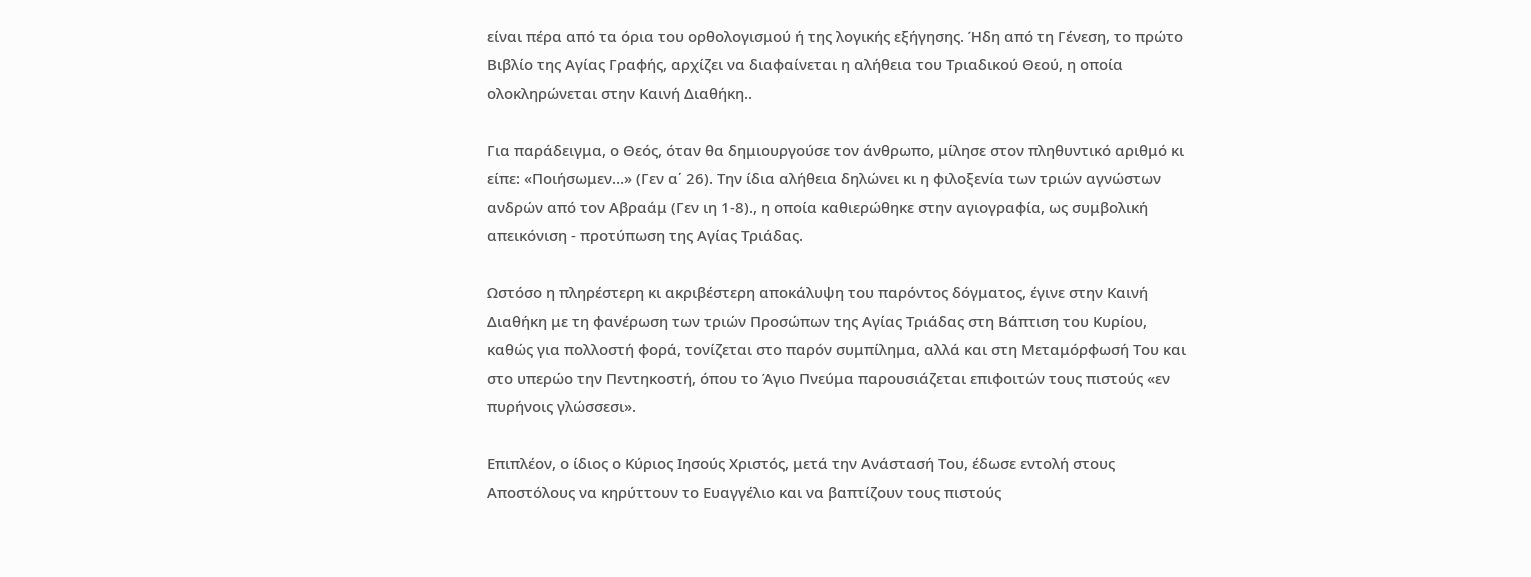είναι πέρα από τα όρια του ορθολογισμού ή της λογικής εξήγησης. Ήδη από τη Γένεση, το πρώτο Βιβλίο της Αγίας Γραφής, αρχίζει να διαφαίνεται η αλήθεια του Τριαδικού Θεού, η οποία ολοκληρώνεται στην Καινή Διαθήκη..

Για παράδειγμα, ο Θεός, όταν θα δημιουργούσε τον άνθρωπο, μίλησε στον πληθυντικό αριθμό κι είπε: «Ποιήσωμεν…» (Γεν α΄ 26). Την ίδια αλήθεια δηλώνει κι η φιλοξενία των τριών αγνώστων ανδρών από τον Αβραάμ (Γεν ιη 1-8)., η οποία καθιερώθηκε στην αγιογραφία, ως συμβολική απεικόνιση - προτύπωση της Αγίας Τριάδας.

Ωστόσο η πληρέστερη κι ακριβέστερη αποκάλυψη του παρόντος δόγματος, έγινε στην Καινή Διαθήκη με τη φανέρωση των τριών Προσώπων της Αγίας Τριάδας στη Βάπτιση του Κυρίου, καθώς για πολλοστή φορά, τονίζεται στο παρόν συμπίλημα, αλλά και στη Μεταμόρφωσή Του και στο υπερώο την Πεντηκοστή, όπου το Άγιο Πνεύμα παρουσιάζεται επιφοιτών τους πιστούς «εν πυρήνοις γλώσσεσι».

Επιπλέον, ο ίδιος ο Κύριος Ιησούς Χριστός, μετά την Ανάστασή Του, έδωσε εντολή στους Αποστόλους να κηρύττουν το Ευαγγέλιο και να βαπτίζουν τους πιστούς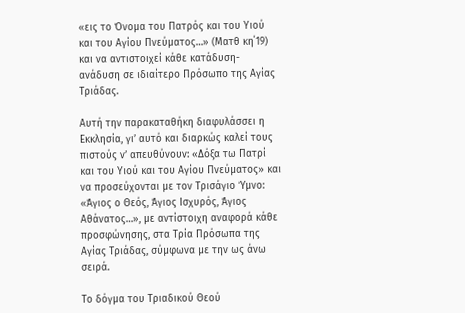«εις το Όνομα του Πατρός και του Υιού και του Αγίου Πνεύματος…» (Ματθ κη΄19) και να αντιστοιχεί κάθε κατάδυση-ανάδυση σε ιδιαίτερο Πρόσωπο της Αγίας Τριάδας.

Αυτή την παρακαταθήκη διαφυλάσσει η Εκκλησία, γι’ αυτό και διαρκώς καλεί τους πιστούς ν’ απευθύνουν: «Δόξα τω Πατρί και του Υιού και του Αγίου Πνεύματος» και να προσεύχονται με τον Τρισάγιο Ύμνο: «Άγιος ο Θεός, Άγιος Ισχυρός, Άγιος Αθάνατος…», με αντίστοιχη αναφορά κάθε προσφώνησης, στα Τρία Πρόσωπα της Αγίας Τριάδας, σύμφωνα με την ως άνω σειρά.

Το δόγμα του Τριαδικού Θεού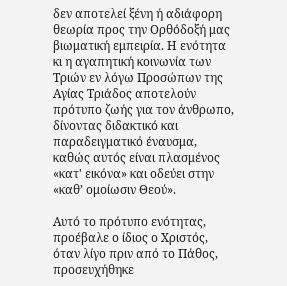δεν αποτελεί ξένη ή αδιάφορη θεωρία προς την Ορθόδοξή μας βιωματική εμπειρία. Η ενότητα κι η αγαπητική κοινωνία των Τριών εν λόγω Προσώπων της Αγίας Τριάδος αποτελούν πρότυπο ζωής για τον άνθρωπο, δίνοντας διδακτικό και παραδειγματικό έναυσμα, καθώς αυτός είναι πλασμένος «κατ' εικόνα» και οδεύει στην «καθ’ ομοίωσιν Θεού».

Αυτό το πρότυπο ενότητας, προέβαλε ο ίδιος ο Χριστός, όταν λίγο πριν από το Πάθος, προσευχήθηκε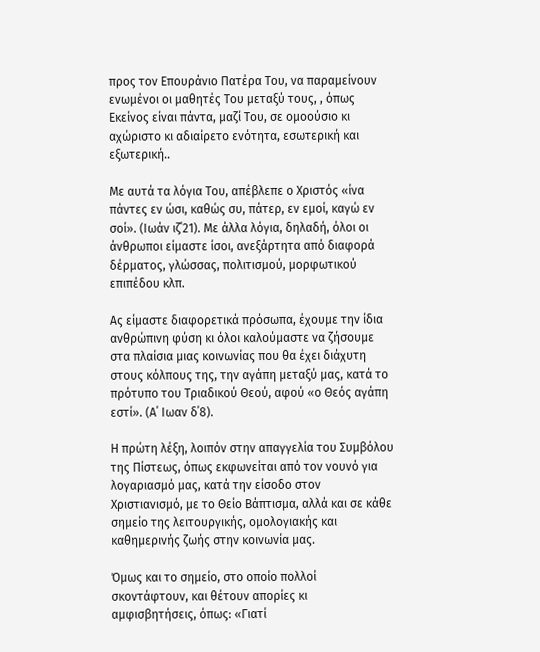προς τον Επουράνιο Πατέρα Του, να παραμείνουν ενωμένοι οι μαθητές Του μεταξύ τους, , όπως Εκείνος είναι πάντα, μαζί Του, σε ομοούσιο κι αχώριστο κι αδιαίρετο ενότητα, εσωτερική και εξωτερική..

Με αυτά τα λόγια Του, απέβλεπε ο Χριστός «ίνα πάντες εν ώσι, καθώς συ, πάτερ, εν εμοί, καγώ εν σοί». (Ιωάν ιζ΄21). Με άλλα λόγια, δηλαδή, όλοι οι άνθρωποι είμαστε ίσοι, ανεξάρτητα από διαφορά δέρματος, γλώσσας, πολιτισμού, μορφωτικού επιπέδου κλπ.

Ας είμαστε διαφορετικά πρόσωπα, έχουμε την ίδια ανθρώπινη φύση κι όλοι καλούμαστε να ζήσουμε στα πλαίσια μιας κοινωνίας που θα έχει διάχυτη στους κόλπους της, την αγάπη μεταξύ μας, κατά το πρότυπο του Τριαδικού Θεού, αφού «ο Θεός αγάπη εστί». (Α΄ Ιωαν δ΄8).

Η πρώτη λέξη, λοιπόν στην απαγγελία του Συμβόλου της Πίστεως, όπως εκφωνείται από τον νουνό για λογαριασμό μας, κατά την είσοδο στον Χριστιανισμό, με το Θείο Βάπτισμα, αλλά και σε κάθε σημείο της λειτουργικής, ομολογιακής και καθημερινής ζωής στην κοινωνία μας.

Όμως και το σημείο, στο οποίο πολλοί σκοντάφτουν, και θέτουν απορίες κι αμφισβητήσεις, όπως: «Γιατί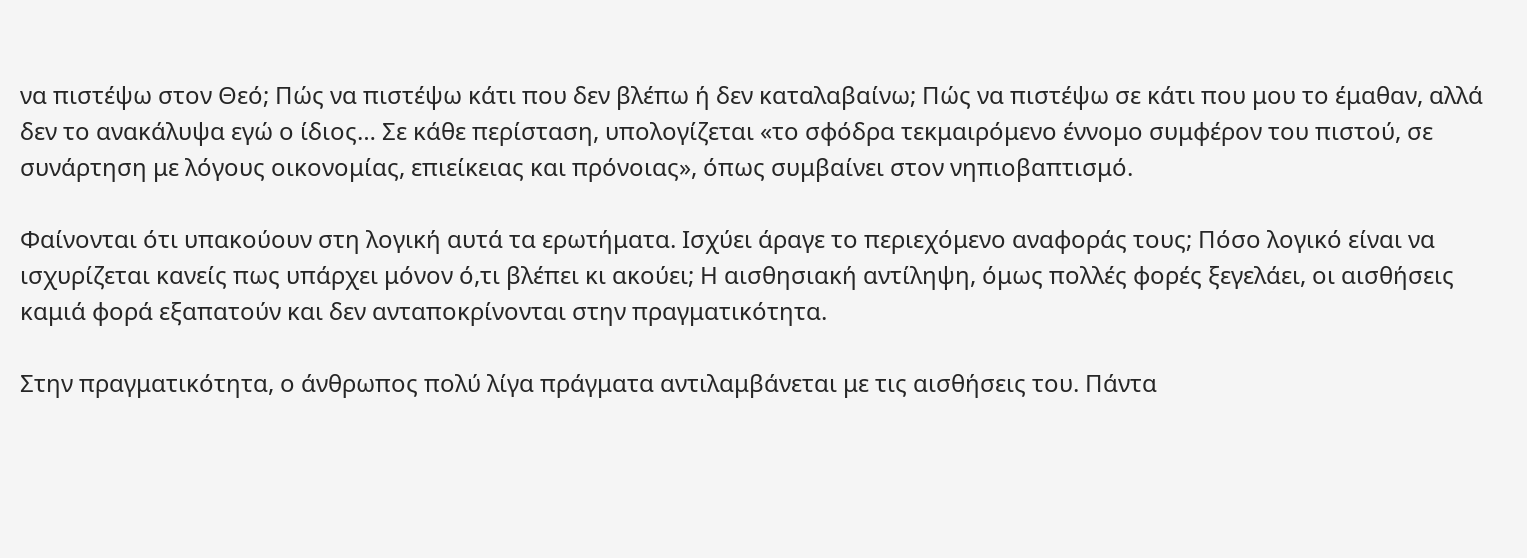να πιστέψω στον Θεό; Πώς να πιστέψω κάτι που δεν βλέπω ή δεν καταλαβαίνω; Πώς να πιστέψω σε κάτι που μου το έμαθαν, αλλά δεν το ανακάλυψα εγώ ο ίδιος… Σε κάθε περίσταση, υπολογίζεται «το σφόδρα τεκμαιρόμενο έννομο συμφέρον του πιστού, σε συνάρτηση με λόγους οικονομίας, επιείκειας και πρόνοιας», όπως συμβαίνει στον νηπιοβαπτισμό.

Φαίνονται ότι υπακούουν στη λογική αυτά τα ερωτήματα. Ισχύει άραγε το περιεχόμενο αναφοράς τους; Πόσο λογικό είναι να ισχυρίζεται κανείς πως υπάρχει μόνον ό,τι βλέπει κι ακούει; Η αισθησιακή αντίληψη, όμως πολλές φορές ξεγελάει, οι αισθήσεις καμιά φορά εξαπατούν και δεν ανταποκρίνονται στην πραγματικότητα.

Στην πραγματικότητα, ο άνθρωπος πολύ λίγα πράγματα αντιλαμβάνεται με τις αισθήσεις του. Πάντα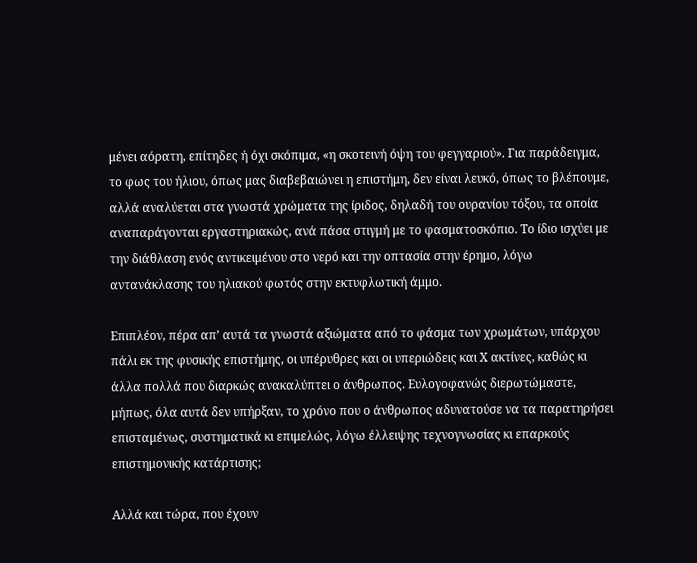μένει αόρατη, επίτηδες ή όχι σκόπιμα, «η σκοτεινή όψη του φεγγαριού». Για παράδειγμα, το φως του ήλιου, όπως μας διαβεβαιώνει η επιστήμη, δεν είναι λευκό, όπως το βλέπουμε, αλλά αναλύεται στα γνωστά χρώματα της ίριδος, δηλαδή του ουρανίου τόξου, τα οποία αναπαράγονται εργαστηριακώς, ανά πάσα στιγμή με το φασματοσκόπιο. Το ίδιο ισχύει με την διάθλαση ενός αντικειμένου στο νερό και την οπτασία στην έρημο, λόγω αντανάκλασης του ηλιακού φωτός στην εκτυφλωτική άμμο.

Επιπλέον, πέρα απ’ αυτά τα γνωστά αξιώματα από το φάσμα των χρωμάτων, υπάρχου πάλι εκ της φυσικής επιστήμης, οι υπέρυθρες και οι υπεριώδεις και Χ ακτίνες, καθώς κι άλλα πολλά που διαρκώς ανακαλύπτει ο άνθρωπος. Ευλογοφανώς διερωτώμαστε, μήπως, όλα αυτά δεν υπήρξαν, το χρόνο που ο άνθρωπος αδυνατούσε να τα παρατηρήσει επισταμένως, συστηματικά κι επιμελώς, λόγω έλλειψης τεχνογνωσίας κι επαρκούς επιστημονικής κατάρτισης;

Αλλά και τώρα, που έχουν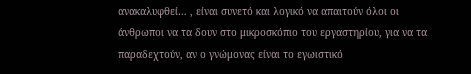ανακαλυφθεί… , είναι συνετό και λογικό να απαιτούν όλοι οι άνθρωποι να τα δουν στο μικροσκόπιο του εργαστηρίου, για να τα παραδεχτούν, αν ο γνώμονας είναι το εγωιστικό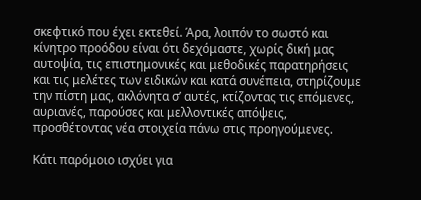σκεφτικό που έχει εκτεθεί. Άρα, λοιπόν το σωστό και κίνητρο προόδου είναι ότι δεχόμαστε, χωρίς δική μας αυτοψία, τις επιστημονικές και μεθοδικές παρατηρήσεις και τις μελέτες των ειδικών και κατά συνέπεια, στηρίζουμε την πίστη μας, ακλόνητα σ’ αυτές, κτίζοντας τις επόμενες, αυριανές, παρούσες και μελλοντικές απόψεις, προσθέτοντας νέα στοιχεία πάνω στις προηγούμενες.

Κάτι παρόμοιο ισχύει για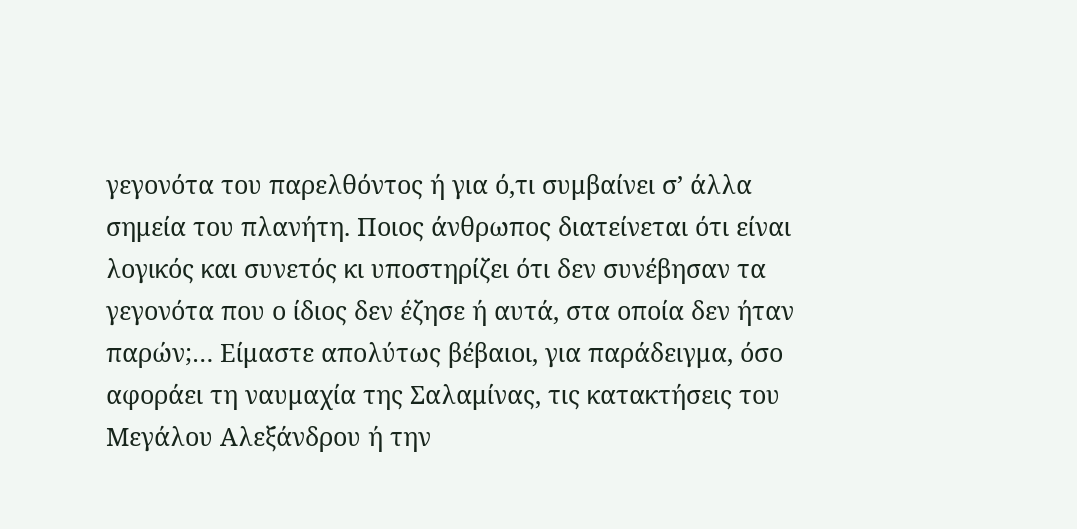γεγονότα του παρελθόντος ή για ό,τι συμβαίνει σ’ άλλα σημεία του πλανήτη. Ποιος άνθρωπος διατείνεται ότι είναι λογικός και συνετός κι υποστηρίζει ότι δεν συνέβησαν τα γεγονότα που ο ίδιος δεν έζησε ή αυτά, στα οποία δεν ήταν παρών;… Είμαστε απολύτως βέβαιοι, για παράδειγμα, όσο αφοράει τη ναυμαχία της Σαλαμίνας, τις κατακτήσεις του Μεγάλου Αλεξάνδρου ή την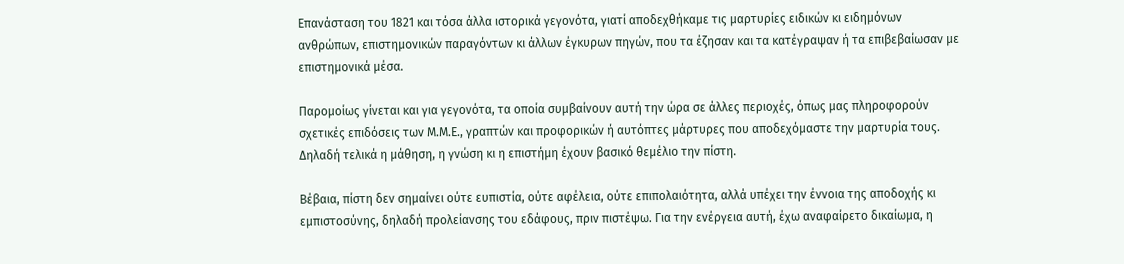Επανάσταση του 1821 και τόσα άλλα ιστορικά γεγονότα, γιατί αποδεχθήκαμε τις μαρτυρίες ειδικών κι ειδημόνων ανθρώπων, επιστημονικών παραγόντων κι άλλων έγκυρων πηγών, που τα έζησαν και τα κατέγραψαν ή τα επιβεβαίωσαν με επιστημονικά μέσα.

Παρομοίως γίνεται και για γεγονότα, τα οποία συμβαίνουν αυτή την ώρα σε άλλες περιοχές, όπως μας πληροφορούν σχετικές επιδόσεις των Μ.Μ.Ε., γραπτών και προφορικών ή αυτόπτες μάρτυρες που αποδεχόμαστε την μαρτυρία τους. Δηλαδή τελικά η μάθηση, η γνώση κι η επιστήμη έχουν βασικό θεμέλιο την πίστη.

Βέβαια, πίστη δεν σημαίνει ούτε ευπιστία, ούτε αφέλεια, ούτε επιπολαιότητα, αλλά υπέχει την έννοια της αποδοχής κι εμπιστοσύνης, δηλαδή προλείανσης του εδάφους, πριν πιστέψω. Για την ενέργεια αυτή, έχω αναφαίρετο δικαίωμα, η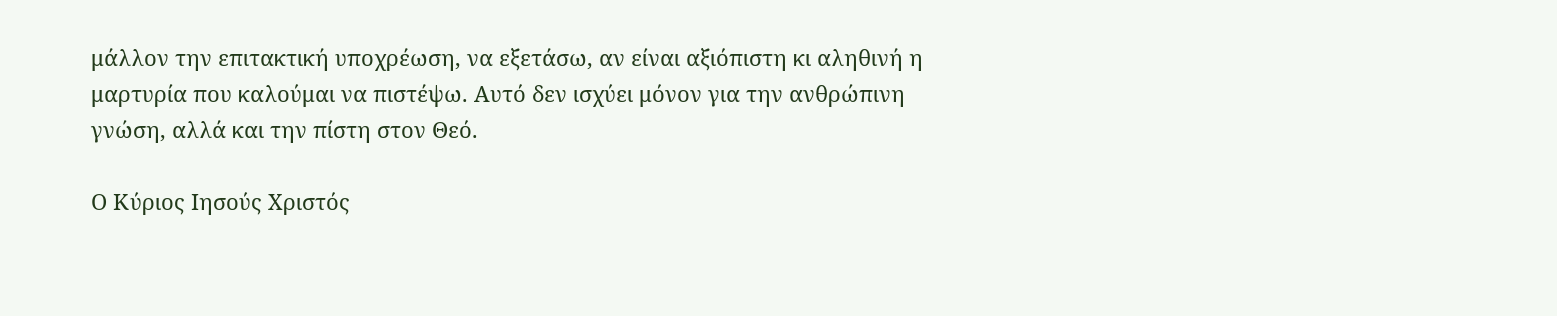μάλλον την επιτακτική υποχρέωση, να εξετάσω, αν είναι αξιόπιστη κι αληθινή η μαρτυρία που καλούμαι να πιστέψω. Αυτό δεν ισχύει μόνον για την ανθρώπινη γνώση, αλλά και την πίστη στον Θεό.

Ο Κύριος Ιησούς Χριστός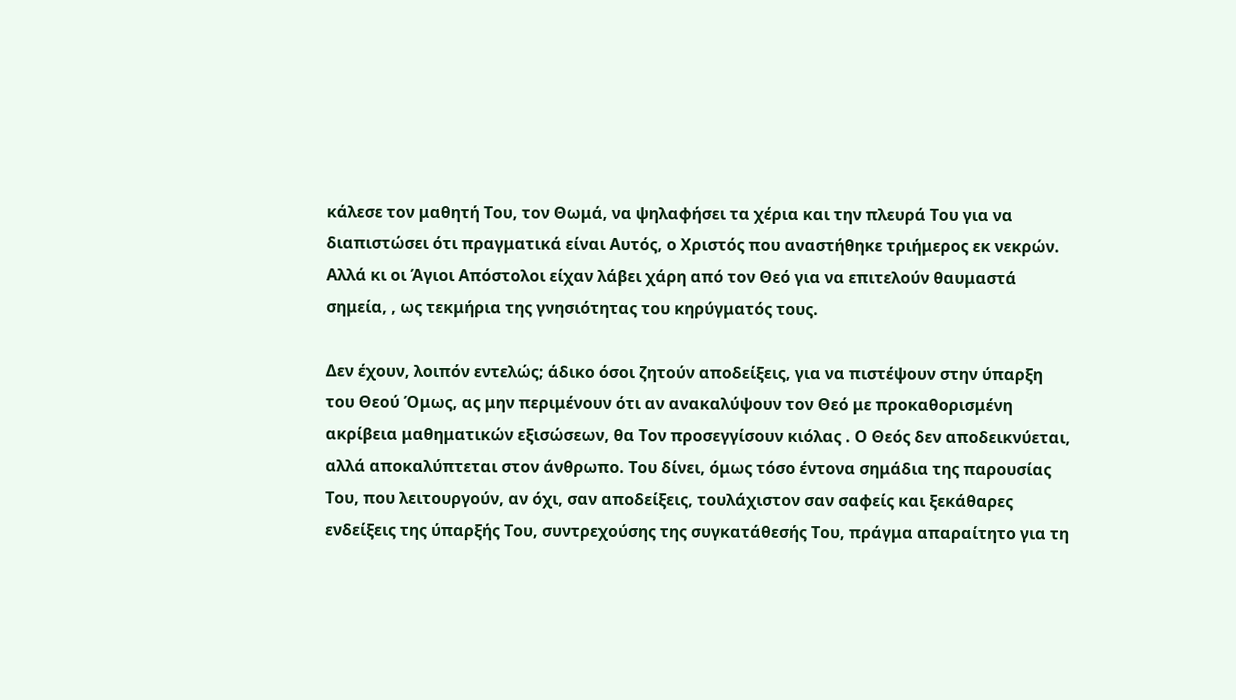κάλεσε τον μαθητή Του, τον Θωμά, να ψηλαφήσει τα χέρια και την πλευρά Του για να διαπιστώσει ότι πραγματικά είναι Αυτός, ο Χριστός που αναστήθηκε τριήμερος εκ νεκρών. Αλλά κι οι Άγιοι Απόστολοι είχαν λάβει χάρη από τον Θεό για να επιτελούν θαυμαστά σημεία, , ως τεκμήρια της γνησιότητας του κηρύγματός τους.

Δεν έχουν, λοιπόν εντελώς; άδικο όσοι ζητούν αποδείξεις, για να πιστέψουν στην ύπαρξη του Θεού Όμως, ας μην περιμένουν ότι αν ανακαλύψουν τον Θεό με προκαθορισμένη ακρίβεια μαθηματικών εξισώσεων, θα Τον προσεγγίσουν κιόλας . Ο Θεός δεν αποδεικνύεται, αλλά αποκαλύπτεται στον άνθρωπο. Του δίνει, όμως τόσο έντονα σημάδια της παρουσίας Του, που λειτουργούν, αν όχι, σαν αποδείξεις, τουλάχιστον σαν σαφείς και ξεκάθαρες ενδείξεις της ύπαρξής Του, συντρεχούσης της συγκατάθεσής Του, πράγμα απαραίτητο για τη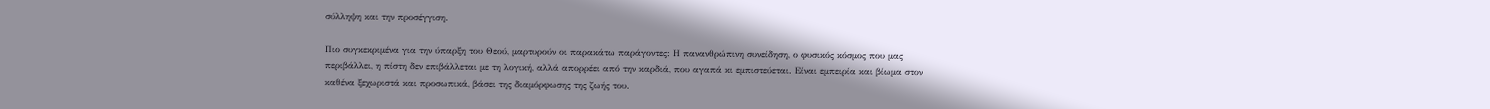σύλληψη και την προσέγγιση.

Πιο συγκεκριμένα για την ύπαρξη του Θεού, μαρτυρούν οι παρακάτω παράγοντες: Η πανανθρώπινη συνείδηση, ο φυσικός κόσμος που μας περιβάλλει, η πίστη δεν επιβάλλεται με τη λογική, αλλά απορρέει από την καρδιά, που αγαπά κι εμπιστεύεται. Είναι εμπειρία και βίωμα στον καθένα ξεχωριστά και προσωπικά, βάσει της διαμόρφωσης της ζωής του.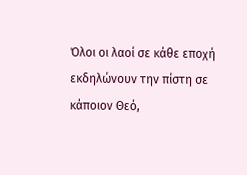Όλοι οι λαοί σε κάθε εποχή εκδηλώνουν την πίστη σε κάποιον Θεό,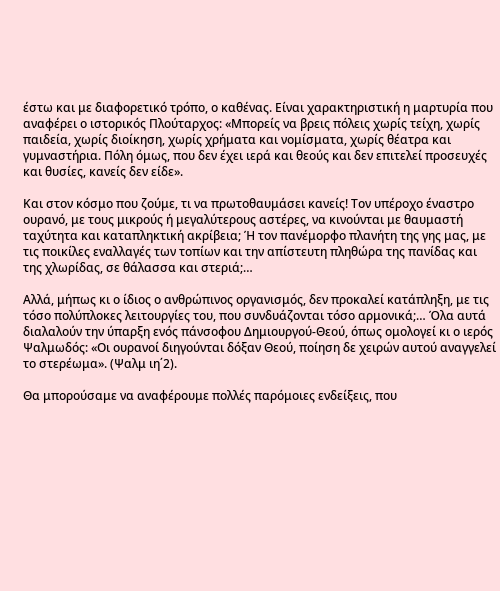έστω και με διαφορετικό τρόπο, ο καθένας. Είναι χαρακτηριστική η μαρτυρία που αναφέρει ο ιστορικός Πλούταρχος: «Μπορείς να βρεις πόλεις χωρίς τείχη, χωρίς παιδεία, χωρίς διοίκηση, χωρίς χρήματα και νομίσματα, χωρίς θέατρα και γυμναστήρια. Πόλη όμως, που δεν έχει ιερά και θεούς και δεν επιτελεί προσευχές και θυσίες, κανείς δεν είδε».

Και στον κόσμο που ζούμε, τι να πρωτοθαυμάσει κανείς! Τον υπέροχο έναστρο ουρανό, με τους μικρούς ή μεγαλύτερους αστέρες, να κινούνται με θαυμαστή ταχύτητα και καταπληκτική ακρίβεια; Ή τον πανέμορφο πλανήτη της γης μας, με τις ποικίλες εναλλαγές των τοπίων και την απίστευτη πληθώρα της πανίδας και της χλωρίδας, σε θάλασσα και στεριά;…

Αλλά, μήπως κι ο ίδιος ο ανθρώπινος οργανισμός, δεν προκαλεί κατάπληξη, με τις τόσο πολύπλοκες λειτουργίες του, που συνδυάζονται τόσο αρμονικά;… Όλα αυτά διαλαλούν την ύπαρξη ενός πάνσοφου Δημιουργού-Θεού, όπως ομολογεί κι ο ιερός Ψαλμωδός: «Οι ουρανοί διηγούνται δόξαν Θεού, ποίηση δε χειρών αυτού αναγγελεί το στερέωμα». (Ψαλμ ιη΄2).

Θα μπορούσαμε να αναφέρουμε πολλές παρόμοιες ενδείξεις, που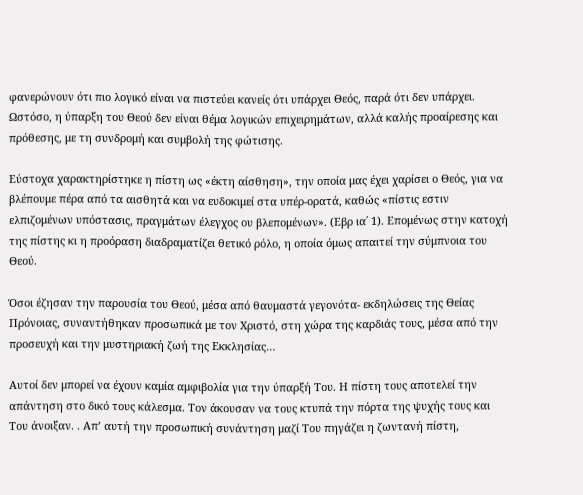φανερώνουν ότι πιο λογικό είναι να πιστεύει κανείς ότι υπάρχει Θεός, παρά ότι δεν υπάρχει. Ωστόσο, η ύπαρξη του Θεού δεν είναι θέμα λογικών επιχειρημάτων, αλλά καλής προαίρεσης και πρόθεσης, με τη συνδρομή και συμβολή της φώτισης.

Εύστοχα χαρακτηρίστηκε η πίστη ως «έκτη αίσθηση», την οποία μας έχει χαρίσει ο Θεός, για να βλέπουμε πέρα από τα αισθητά και να ευδοκιμεί στα υπέρ-ορατά, καθώς «πίστις εστιν ελπιζομένων υπόστασις, πραγμάτων έλεγχος ου βλεπομένων». (Εβρ ια΄ 1). Επομένως στην κατοχή της πίστης κι η προόραση διαδραματίζει θετικό ρόλο, η οποία όμως απαιτεί την σύμπνοια του Θεού.

Όσοι έζησαν την παρουσία του Θεού, μέσα από θαυμαστά γεγονότα- εκδηλώσεις της Θείας Πρόνοιας, συναντήθηκαν προσωπικά με τον Χριστό, στη χώρα της καρδιάς τους, μέσα από την προσευχή και την μυστηριακή ζωή της Εκκλησίας…

Αυτοί δεν μπορεί να έχουν καμία αμφιβολία για την ύπαρξή Του. Η πίστη τους αποτελεί την απάντηση στο δικό τους κάλεσμα. Τον άκουσαν να τους κτυπά την πόρτα της ψυχής τους και Του άνοιξαν. . Απ’ αυτή την προσωπική συνάντηση μαζί Του πηγάζει η ζωντανή πίστη,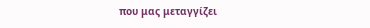που μας μεταγγίζει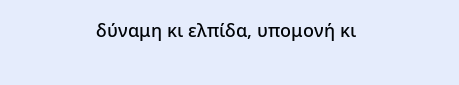δύναμη κι ελπίδα, υπομονή κι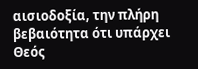αισιοδοξία, την πλήρη βεβαιότητα ότι υπάρχει Θεός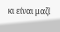κι είναι μαζί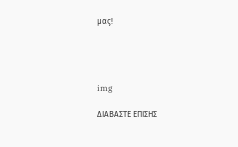μας!




img

ΔΙΑΒΑΣΤΕ ΕΠΙΣΗΣ